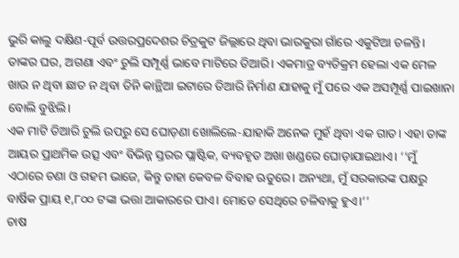ଭୁରି କାଲୁ ଦକ୍ଷିଣ-ପୂର୍ବ ଉତ୍ତରପ୍ରଦେଶର ଚିତ୍ରକୁଟ ଜିଲ୍ଲାରେ ଥିବା ଭାରକୁରା ଗାଁରେ ଏକୁଟିଆ ଚଳନ୍ତି। ତାଙ୍କର ଘର, ଅଗଣା ଏବଂ ଚୁଲି ସମ୍ପୂର୍ଣ୍ଣ ଭାବେ ମାଟିରେ ତିଆରି। ଏକମାତ୍ର ବ୍ୟତିକ୍ରମ ହେଲା ଏକ ମେଳ ଖାଉ ନ ଥିବା ଛାତ ନ ଥିବା ତିନି କାନ୍ଥିଆ ଇଟାରେ ତିଆରି ନିର୍ମାଣ ଯାହାକୁ ମୁଁ ପରେ ଏକ ଅସମ୍ପୂର୍ଣ୍ଣ ପାଇଖାନା ବୋଲି ବୁଝିଲି।
ଏକ ମାଟି ତିଆରି ଚୁଲି ଉପରୁ ସେ ଘୋଡ଼ଣା ଖୋଲିଲେ-ଯାହାକି ଅନେକ ମୁହଁ ଥିବା ଏକ ଗାତ। ଏହା ତାଙ୍କ ଆୟର ପ୍ରାଥମିକ ଉତ୍ସ ଏବଂ ବିଭିନ୍ନ ସ୍ତରର ପ୍ଲାଷ୍ଟିକ, ବ୍ୟବହୃତ ଅଖା ଖଣ୍ଡରେ ଘୋଡ଼ାଯାଇଥାଏ। ‘‘ମୁଁ ଏଠାରେ ଚଣା ଓ ଗହମ ଭାଜେ, କିନ୍ତୁ ତାହା କେବଳ ବିବାହ ଋତୁରେ। ଅନ୍ୟଥା, ମୁଁ ସରକାରଙ୍କ ପକ୍ଷରୁ ବାର୍ଷିକ ପ୍ରାୟ ୧,୮୦୦ ଟଙ୍କା ଭତ୍ତା ଆକାରରେ ପାଏ। ମୋତେ ସେଥିରେ ଚଳିବାକୁ ହୁଏ।’’
ଚାଷ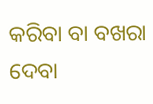କରିବା ବା ବଖରା ଦେବା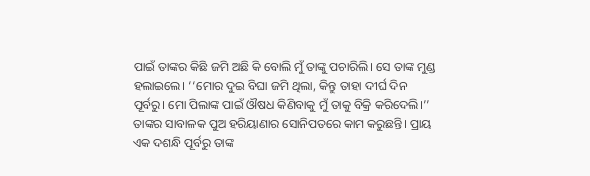ପାଇଁ ତାଙ୍କର କିଛି ଜମି ଅଛି କି ବୋଲି ମୁଁ ତାଙ୍କୁ ପଚାରିଲି। ସେ ତାଙ୍କ ମୁଣ୍ଡ ହଲାଇଲେ। ‘‘ମୋର ଦୁଇ ବିଘା ଜମି ଥିଲା, କିନ୍ତୁ ତାହା ଦୀର୍ଘ ଦିନ ପୂର୍ବରୁ। ମୋ ପିଲାଙ୍କ ପାଇଁ ଔଷଧ କିଣିବାକୁ ମୁଁ ତାକୁ ବିକ୍ରି କରିଦେଲି।’’ ତାଙ୍କର ସାବାଳକ ପୁଅ ହରିୟାଣାର ସୋନିପତରେ କାମ କରୁଛନ୍ତି। ପ୍ରାୟ ଏକ ଦଶନ୍ଧି ପୂର୍ବରୁ ତାଙ୍କ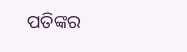ପତିଙ୍କର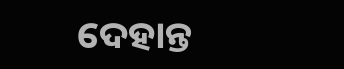ଦେହାନ୍ତ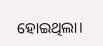ହୋଇଥିଲା।